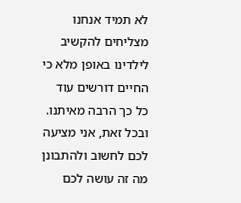לא תמיד אנחנו מצליחים להקשיב לילדינו באופן מלא כי החיים דורשים עוד כל כך הרבה מאיתנו. ובכל זאת, אני מציעה לכם לחשוב ולהתבונן מה זה עושה לכם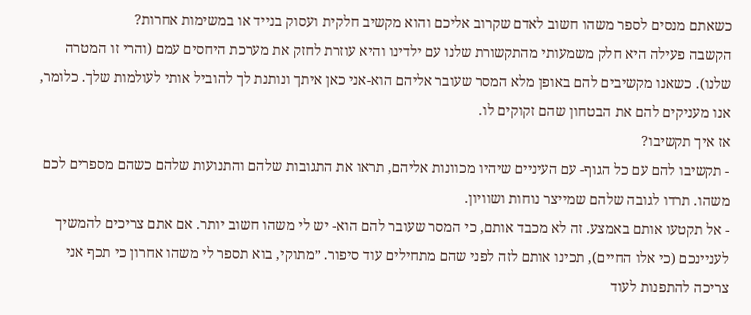כשאתם מנסים לספר משהו חשוב לאדם שקרוב אליכם והוא מקשיב חלקית ועסוק בנייד או במשימות אחרות?
הקשבה פעילה היא חלק משמעותי מהתקשורת שלנו עם ילדינו והיא עוזרת לחזק את מערכת היחסים עמם (והרי זו המטרה שלנו). כשאנו מקשיבים להם באופן מלא המסר שעובר אליהם הוא-אני כאן איתך ונותנת לך להוביל אותי לעולמות שלך. כלומר, אנו מעניקים להם את הבטחון שהם זקוקים לו.
אז איך תקשיבו?
- תקשיבו להם עם כל הגוף- עם העיניים שיהיו מכוונות אליהם, תראו את התגובות שלהם והתנועות שלהם כשהם מספרים לכם משהו. תרדו לגובה שלהם שמייצר נוחות ושוויון.
- אל תקטעו אותם באמצע. זה לא מכבד אותם, כי המסר שעובר להם הוא- יש לי משהו חשוב יותר. אם אתם צריכים להמשיך לעניינכם (כי אלו החיים), תכינו אותם לזה לפני שהם מתחילים עוד סיפור. ״מתוקי, בוא תספר לי משהו אחרון כי תכף אני צריכה להתפנות לעוד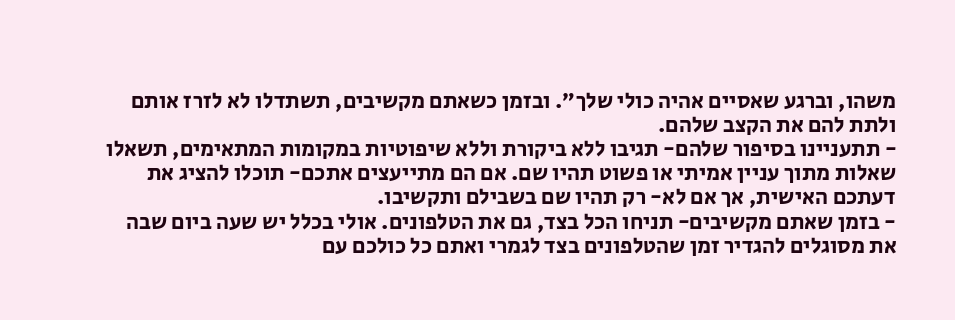משהו, וברגע שאסיים אהיה כולי שלך״. ובזמן כשאתם מקשיבים, תשתדלו לא לזרז אותם ולתת להם את הקצב שלהם.
- תתעניינו בסיפור שלהם- תגיבו ללא ביקורת וללא שיפוטיות במקומות המתאימים, תשאלו שאלות מתוך עניין אמיתי או פשוט תהיו שם. אם הם מתייעצים אתכם- תוכלו להציג את דעתכם האישית, אך אם לא- רק תהיו שם בשבילם ותקשיבו.
- בזמן שאתם מקשיבים- תניחו הכל בצד, גם את הטלפונים. אולי בכלל יש שעה ביום שבה את מסוגלים להגדיר זמן שהטלפונים בצד לגמרי ואתם כל כולכם עם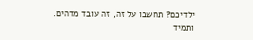ילדיכם? תחשבו על זה, זה עובד מדהים.
ותמיד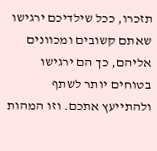תזכרו, ככל שילדיכם ירגישו שאתם קשובים ומכוונים אליהם, כך הם ירגישו בטוחים יותר לשתף ולהתייעץ אתכם. וזו המהות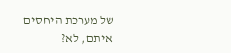של מערכת היחסים איתם, לא?